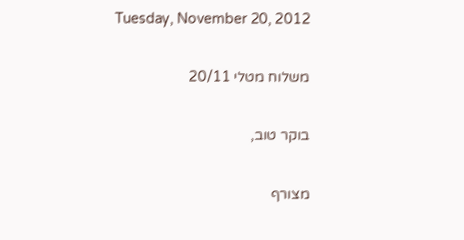Tuesday, November 20, 2012

משלוח מטלי 20/11

בוקר טוב,

מצורף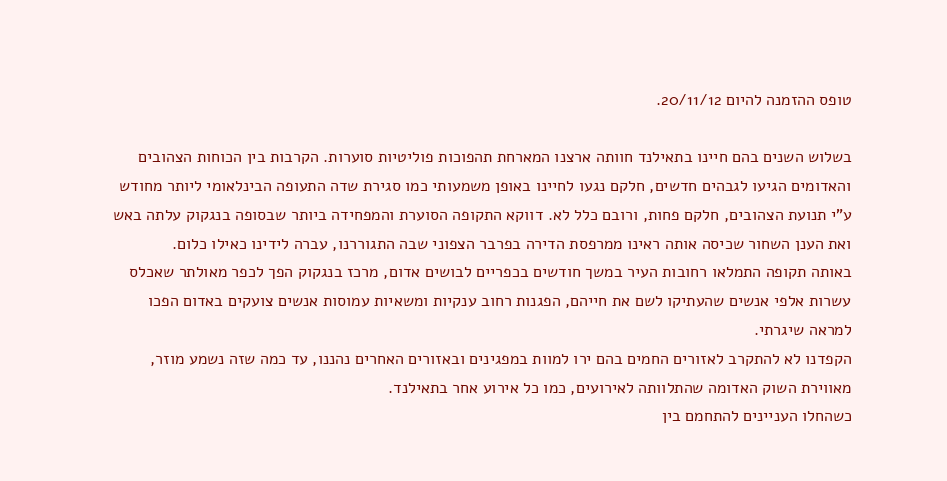טופס ההזמנה להיום 20/11/12.

בשלוש השנים בהם חיינו בתאילנד חוותה ארצנו המארחת תהפוכות פוליטיות סוערות. הקרבות בין הכוחות הצהובים והאדומים הגיעו לגבהים חדשים, חלקם נגעו לחיינו באופן משמעותי כמו סגירת שדה התעופה הבינלאומי ליותר מחודש ע"י תנועת הצהובים, חלקם פחות, ורובם כלל לא. דווקא התקופה הסוערת והמפחידה ביותר שבסופה בנגקוק עלתה באש ואת הענן השחור שכיסה אותה ראינו ממרפסת הדירה בפרבר הצפוני שבה התגוררנו, עברה לידינו כאילו כלום.
באותה תקופה התמלאו רחובות העיר במשך חודשים בכפריים לבושים אדום, מרכז בנגקוק הפך לכפר מאולתר שאכלס עשרות אלפי אנשים שהעתיקו לשם את חייהם, הפגנות רחוב ענקיות ומשאיות עמוסות אנשים צועקים באדום הפכו למראה שיגרתי.
הקפדנו לא להתקרב לאזורים החמים בהם ירו למוות במפגינים ובאזורים האחרים נהננו, עד כמה שזה נשמע מוזר, מאווירת השוק האדומה שהתלוותה לאירועים, כמו כל אירוע אחר בתאילנד.
כשהחלו העניינים להתחמם בין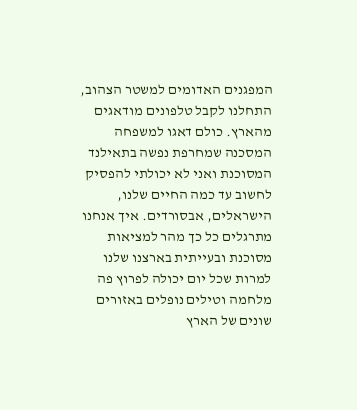המפגנים האדומים למשטר הצהוב, התחלנו לקבל טלפונים מודאגים מהארץ. כולם דאגו למשפחה המסכנה שמחרפת נפשה בתאילנד המסוכנת ואני לא יכולתי להפסיק לחשוב עד כמה החיים שלנו, הישראלים, אבסורדים. איך אנחנו מתרגלים כל כך מהר למציאות מסוכנת ובעייתית בארצנו שלנו למרות שכל יום יכולה לפרוץ פה מלחמה וטילים נופלים באזורים שונים של הארץ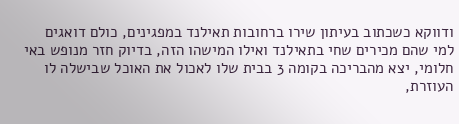ודווקא כשכתוב בעיתון שירו ברחובות תאילנד במפגינים, כולם דואגים למי שהם מכירים שחי בתאילנד ואילו המישהו הזה, בדיוק חזר מנופש באי חלומי, יצא מהבריכה בקומה 3 בבית שלו לאכול את האוכל שבישלה לו העוזרת,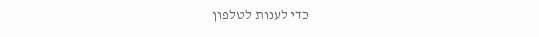כדי לענות לטלפון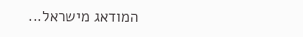המודאג מישראל...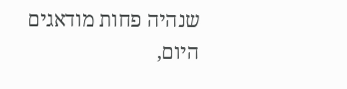שנהיה פחות מודאגים היום,